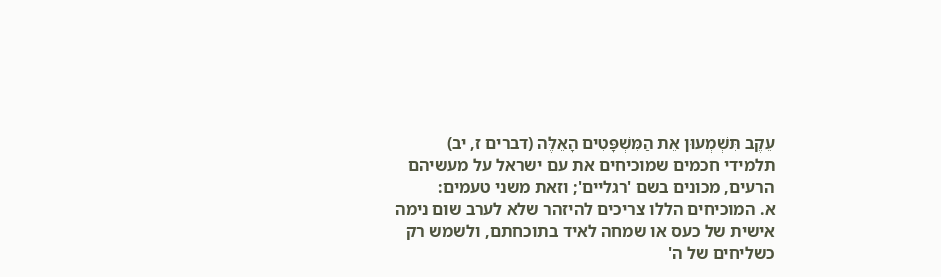עֵקֶב תִּשְׁמְעוּן אֵת הַמִּשְׁפָּטִים הָאֵלֶּה (דברים ז, יב)
תלמידי חכמים שמוכיחים את עם ישראל על מעשיהם הרעים, מכונים בשם 'רגליים'; וזאת משני טעמים:
א. המוכיחים הללו צריכים להיזהר שלא לערב שום נימה אישית של כעס או שמחה לאיד בתוכחתם, ולשמש רק כשליחים של ה'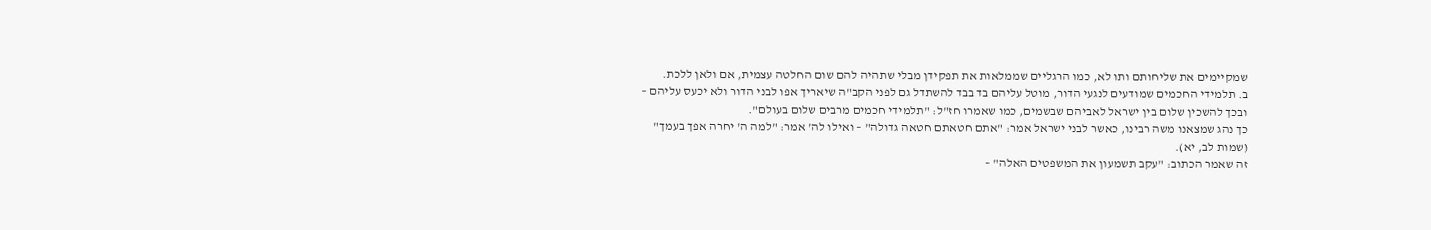שמקיימים את שליחותם ותו לא, כמו הרגליים שממלאות את תפקידן מבלי שתהיה להם שום החלטה עצמית, אם ולאן ללכת.
ב. תלמידי החכמים שמודעים לנגעי הדור, מוטל עליהם בד בבד להשתדל גם לפני הקב"ה שיאריך אפו לבני הדור ולא יכעס עליהם – ובכך להשכין שלום בין ישראל לאביהם שבשמים, כמו שאמרו חז"ל: "תלמידי חכמים מרבים שלום בעולם".
כך נהג שמצאנו משה רבינו, כאשר לבני ישראל אמר: "אתם חטאתם חטאה גדולה" – ואילו לה' אמר: "למה ה' יחרה אפך בעמך" (שמות לב, יא).
זה שאמר הכתוב: "עקב תשמעון את המשפטים האלה" –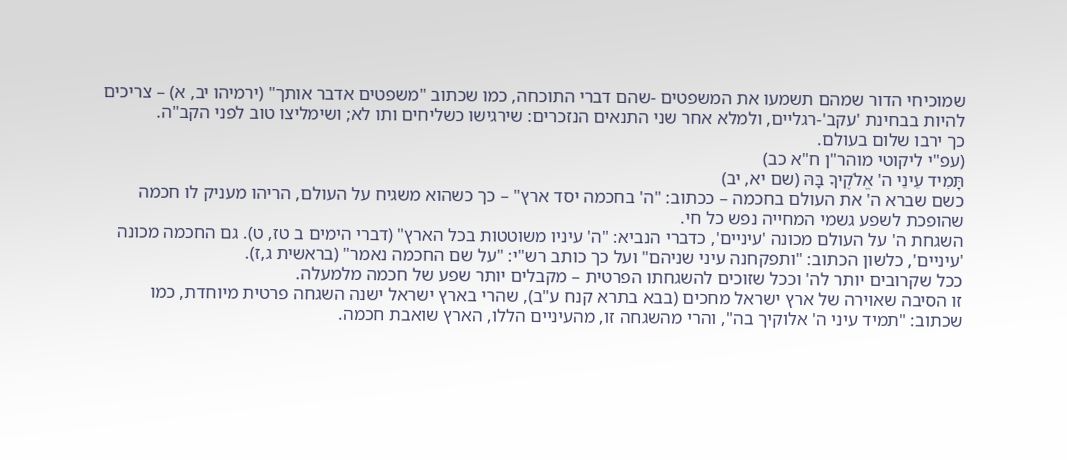שמוכיחי הדור שמהם תשמעו את המשפטים -שהם דברי התוכחה, כמו שכתוב "משפטים אדבר אותך" (ירמיהו יב, א) – צריכים להיות בבחינת 'עקב'-רגליים, ולמלא אחר שני התנאים הנזכרים: שירגישו כשליחים ותו לא; ושימליצו טוב לפני הקב"ה.
כך ירבו שלום בעולם.
(עפ"י ליקוטי מוהר"ן ח"א כב)
תָּמִיד עֵינֵי ה' אֱלֹקֶיךָ בָּהּ (שם יא, יב)
כשם שברא ה' את העולם בחכמה – ככתוב: "ה' בחכמה יסד ארץ" – כך כשהוא משגיח על העולם, הריהו מעניק לו חכמה שהופכת לשפע גשמי המחייה נפש כל חי.
השגחת ה' על העולם מכונה 'עיניים', כדברי הנביא: "ה' עיניו משוטטות בכל הארץ" (דברי הימים ב טז, ט). גם החכמה מכונה 'עיניים', כלשון הכתוב: "ותפקחנה עיני שניהם" ועל כך כותב רש"י: "על שם החכמה נאמר" (בראשית ג,ז).
ככל שקרובים יותר לה' וככל שזוכים להשגחתו הפרטית – מקבלים יותר שפע של חכמה מלמעלה.
זו הסיבה שאוירה של ארץ ישראל מחכים (בבא בתרא קנח ע"ב), שהרי בארץ ישראל ישנה השגחה פרטית מיוחדת, כמו שכתוב: "תמיד עיני ה' אלוקיך בה", והרי מהשגחה זו, מהעיניים הללו, הארץ שואבת חכמה.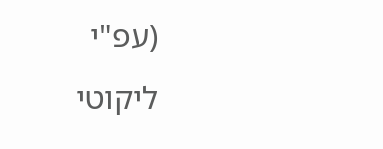(עפ"י ליקוטי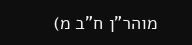מוהר"ן ח"ב מ)